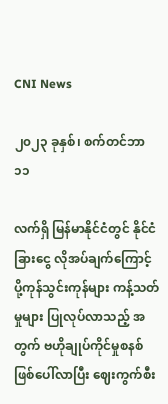CNI News

၂၀၂၃ ခုနှစ်၊ စက်တင်ဘာ ၁၁

လက်ရှိ မြန်မာနိုင်ငံတွင် နိုင်ငံခြားငွေ လိုအပ်ချက်ကြောင့် ပို့ကုန်သွင်းကုန်များ ကန့်သတ်မှုများ ပြုလုပ်လာသည့် အတွက် ဗဟိုချုပ်ကိုင်မှုစနစ်ဖြစ်ပေါ်လာပြီး ဈေးကွက်စီး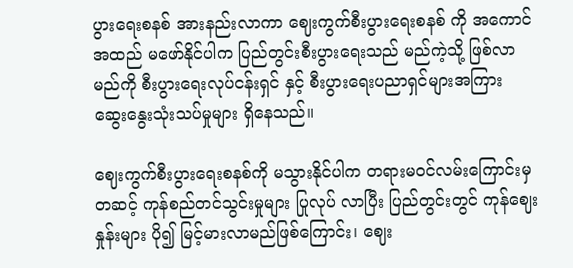ပွားရေးစနစ် အားနည်းလာကာ ဈေးကွက်စီးပွားရေးစနစ် ကို အကောင်အထည် မဖော်နိုင်ပါက ပြည်တွင်းစီးပွားရေးသည် မည်ကဲ့သို့ ဖြစ်လာမည်ကို စီးပွားရေးလုပ်ငန်းရှင် နှင့် စီးပွားရေးပညာရှင်များအကြား ဆွေးနွေးသုံးသပ်မှုများ ရှိနေသည်။

ဈေးကွက်စီးပွားရေးစနစ်ကို မသွားနိုင်ပါက တရားမဝင်လမ်းကြောင်းမှတဆင့် ကုန်စည်တင်သွင်းမှုများ ပြုလုပ် လာပြီး ပြည်တွင်းတွင် ကုန်ဈေးနှုန်းများ ပို၍ မြင့်မားလာမည်ဖြစ်ကြောင်း၊ ဈေး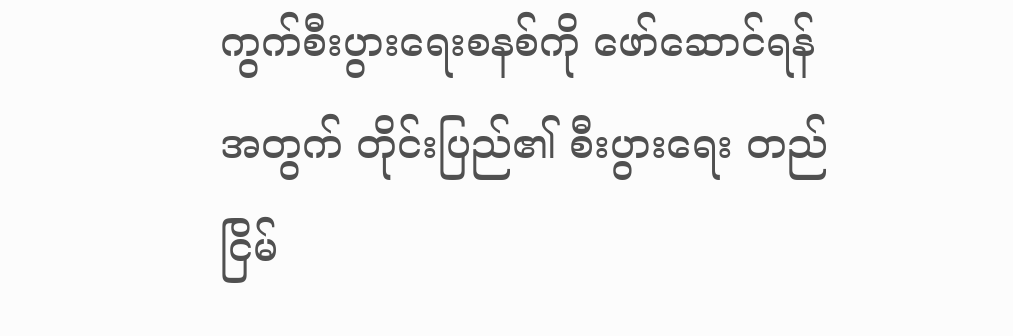ကွက်စီးပွားရေးစနစ်ကို ဖော်ဆောင်ရန်အတွက် တိုင်းပြည်၏ စီးပွားရေး တည်ငြိမ်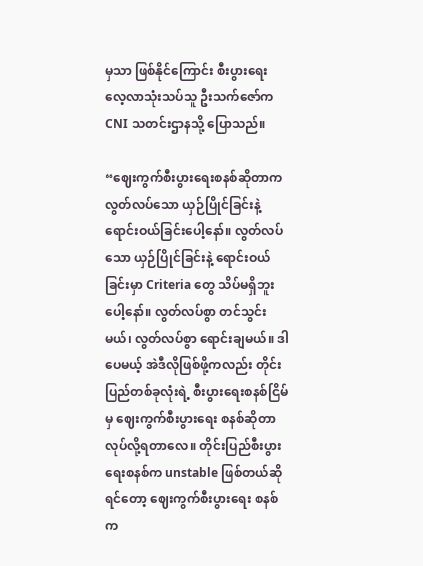မှသာ ဖြစ်နိုင်ကြောင်း စီးပွားရေး လေ့လာသုံးသပ်သူ ဦးသက်ဇော်က CNI သတင်းဌာနသို့ ပြောသည်။

“ဈေးကွက်စီးပွားရေးစနစ်ဆိုတာက လွတ်လပ်သော ယှဉ်ပြိုင်ခြင်းနဲ့ ရောင်းဝယ်ခြင်းပေါ့နော်။ လွတ်လပ်သော ယှဉ်ပြိုင်ခြင်းနဲ့ ရောင်းဝယ်ခြင်းမှာ Criteria တွေ သိပ်မရှိဘူးပေါ့နော်။ လွတ်လပ်စွာ တင်သွင်းမယ်၊ လွတ်လပ်စွာ ရောင်းချမယ်။ ဒါပေမယ့် အဲဒီလိုဖြစ်ဖို့ကလည်း တိုင်းပြည်တစ်ခုလုံးရဲ့ စီးပွားရေးစနစ်ငြိမ်မှ ဈေးကွက်စီးပွားရေး စနစ်ဆိုတာ လုပ်လို့ရတာလေ။ တိုင်းပြည်စီးပွားရေးစနစ်က unstable ဖြစ်တယ်ဆိုရင်တော့ ဈေးကွက်စီးပွားရေး စနစ်က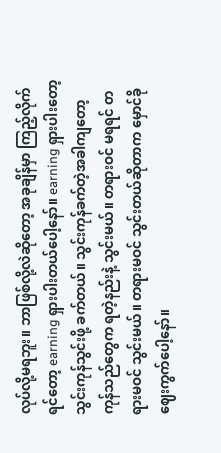လုပ်လို့မရဘူး။ ဘာဖြစ်လို့လဲဆိုတော့ အခုချိန်မှာ ကြည့်လိုက်ရင်တော့ earning ရှားပါးတယ်ပေါ့နော်။ earning ရှားပါးတော့ သွင်းကုန်သွင်းဖို့ ခက်တယ်။ သွင်းကုန်ခက်တဲ့အခါကျတော့ ကုန်သည်တွေက ရတဲ့နည်းနဲ့ သွင်းမယ်။ တရားဝင် မရရင် တရားမဝင် သွင်းမယ်။ တရားမဝင် သွင်းတယ်ဆိုတာက မှောင်ခိုဈေးကွက်ပေါ့နော်။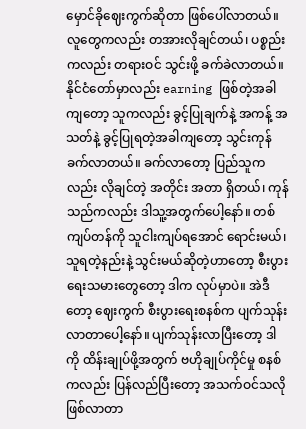မှောင်ခိုဈေးကွက်ဆိုတာ ဖြစ်ပေါ်လာတယ်။ လူတွေကလည်း တအားလိုချင်တယ်၊ ပစ္စည်းကလည်း တရားဝင် သွင်းဖို့ ခက်ခဲလာတယ်။  နိုင်ငံတော်မှာလည်း earning ဖြစ်တဲ့အခါကျတော့ သူကလည်း ခွင့်ပြုချက်နဲ့ အကန့် အသတ်နဲ့ ခွင့်ပြုရတဲ့အခါကျတော့ သွင်းကုန်ခက်လာတယ်။ ခက်လာတော့ ပြည်သူကလည်း လိုချင်တဲ့ အတိုင်း အတာ ရှိတယ်၊ ကုန်သည်ကလည်း ဒါသူ့အတွက်ပေါ့နော်။ တစ်ကျပ်တန်ကို သူငါးကျပ်ရအောင် ရောင်းမယ်၊ သူရတဲ့နည်းနဲ့ သွင်းမယ်ဆိုတဲ့ဟာတော့ စီးပွားရေးသမားတွေတော့ ဒါက လုပ်မှာပဲ။ အဲဒီတော့ ဈေးကွက် စီးပွားရေးစနစ်က ပျက်သုန်းလာတာပေါ့နော်။ ပျက်သုန်းလာပြီးတော့ ဒါကို ထိန်းချုပ်ဖို့အတွက် ဗဟိုချုပ်ကိုင်မှု စနစ်ကလည်း ပြန်လည်ပြီးတော့ အသက်ဝင်သလို ဖြစ်လာတာ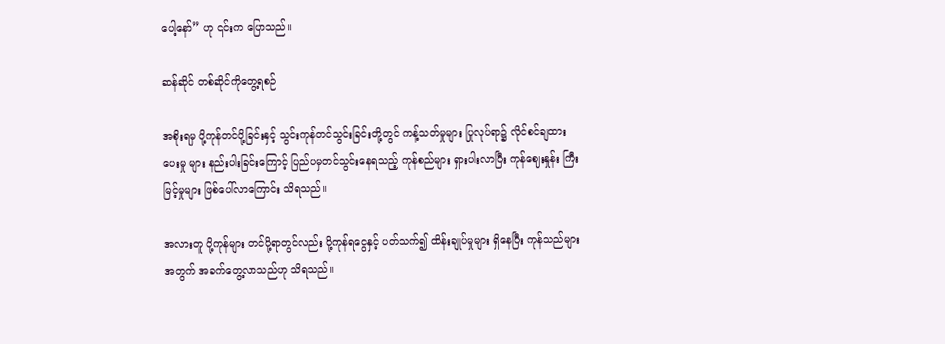ပေါ့နော်” ဟု ၎င်းက ပြောသည်။

ဆန်ဆိုင် တစ်ဆိုင်ကိုတွေ့ရစဉ်

အစိုးရမှ ပို့ကုန်တင်ပို့ခြင်းနှင့် သွင်းကုန်တင်သွင်းခြင်းတို့တွင် ကန့်သတ်မှုများ ပြုလုပ်ရာ၌ လိုင်စင်ချထားပေးမှု များ နည်းပါးခြင်းကြောင့် ပြည်ပမှတင်သွင်းနေရသည့် ကုန်စည်များ ရှားပါးလာပြီး ကုန်ဈေးနှုန်း ကြီးမြင့်မှုများ ဖြစ်ပေါ်လာကြောင်း သိရသည်။

အလားတူ ပို့ကုန်များ တင်ပို့ရာတွင်လည်း ပို့ကုန်ရငွေနှင့် ပတ်သက်၍ ထိန်းချုပ်မှုများ ရှိနေပြီး ကုန်သည်များ အတွက် အခက်တွေ့လာသည်ဟု သိရသည်။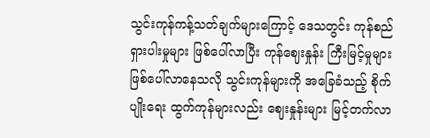သွင်းကုန်ကန့်သတ်ချက်များကြောင့် ဒေသတွင်း ကုန်စည်ရှားပါးမှုများ ဖြစ်ပေါ်လာပြီး ကုန်ဈေးနှုန်း ကြီးမြင့်မှုများ ဖြစ်ပေါ်လာနေသလို သွင်းကုန်များကို အခြေခံသည့် စိုက်ပျိုးရေး ထွက်ကုန်များလည်း ဈေးနှုန်းများ မြင့်တက်လာ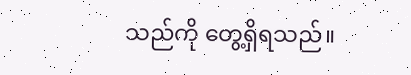သည်ကို တွေ့ရှိရသည်။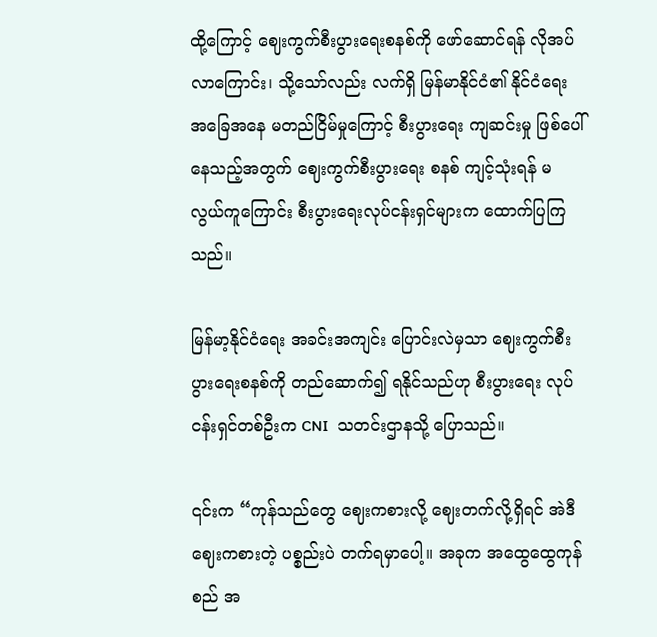ထို့ကြောင့် ဈေးကွက်စီးပွားရေးစနစ်ကို ဖော်ဆောင်ရန် လိုအပ်လာကြောင်း၊ သို့သော်လည်း လက်ရှိ မြန်မာနိုင်ငံ၏ နိုင်ငံရေး အခြေအနေ မတည်ငြိမ်မှုကြောင့် စီးပွားရေး ကျဆင်းမှု ဖြစ်ပေါ်နေသည့်အတွက် ဈေးကွက်စီးပွားရေး စနစ် ကျင့်သုံးရန် မလွယ်ကူကြောင်း စီးပွားရေးလုပ်ငန်းရှင်များက ထောက်ပြကြသည်။

မြန်မာ့နိုင်ငံရေး အခင်းအကျင်း ပြောင်းလဲမှသာ ဈေးကွက်စီးပွားရေးစနစ်ကို တည်ဆောက်၍ ရနိုင်သည်ဟု စီးပွားရေး လုပ်ငန်းရှင်တစ်ဦးက CNI  သတင်းဌာနသို့ ပြောသည်။

၎င်းက “ကုန်သည်တွေ ဈေးကစားလို့ ဈေးတက်လို့ရှိရင် အဲဒီဈေးကစားတဲ့ ပစ္စည်းပဲ တက်ရမှာပေါ့။ အခုက အထွေထွေကုန်စည် အ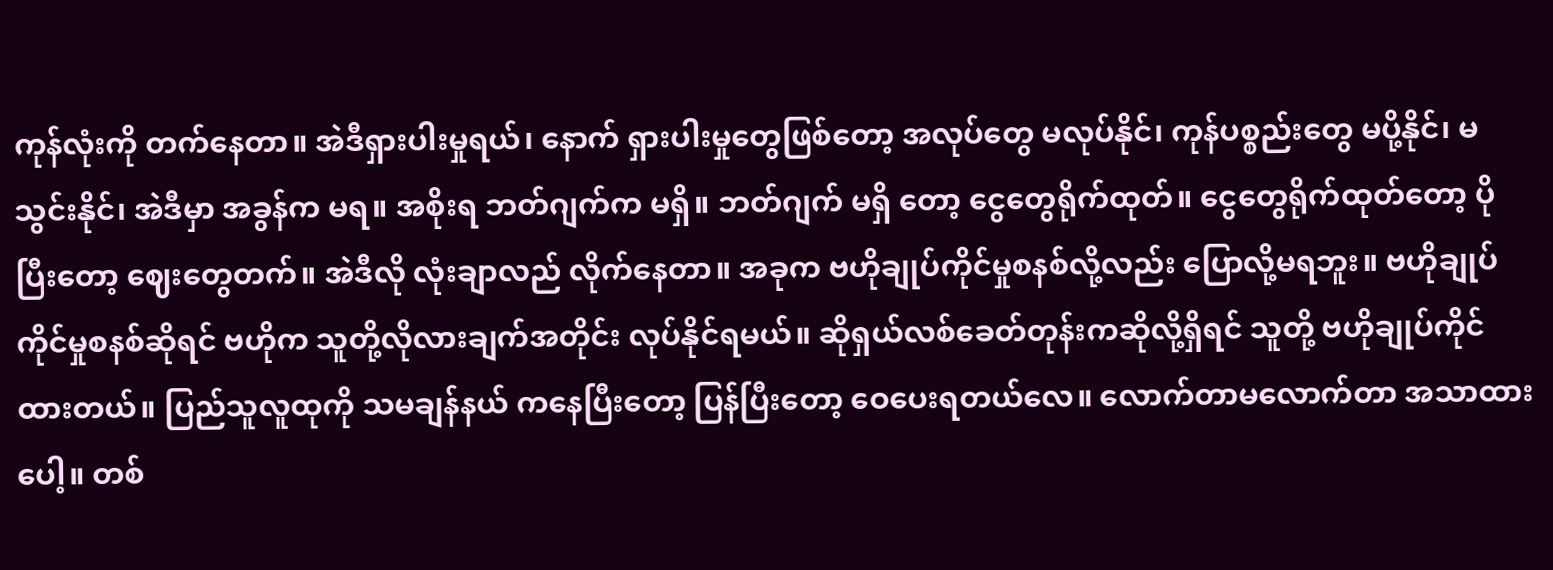ကုန်လုံးကို တက်နေတာ။ အဲဒီရှားပါးမှုရယ်၊ နောက် ရှားပါးမှုတွေဖြစ်တော့ အလုပ်တွေ မလုပ်နိုင်၊ ကုန်ပစ္စည်းတွေ မပို့နိုင်၊ မသွင်းနိုင်၊ အဲဒီမှာ အခွန်က မရ။ အစိုးရ ဘတ်ဂျက်က မရှိ။ ဘတ်ဂျက် မရှိ တော့ ငွေတွေရိုက်ထုတ်။ ငွေတွေရိုက်ထုတ်တော့ ပိုပြီးတော့ ဈေးတွေတက်။ အဲဒီလို လုံးချာလည် လိုက်နေတာ။ အခုက ဗဟိုချုပ်ကိုင်မှုစနစ်လို့လည်း ပြောလို့မရဘူး။ ဗဟိုချုပ်ကိုင်မှုစနစ်ဆိုရင် ဗဟိုက သူတို့လိုလားချက်အတိုင်း လုပ်နိုင်ရမယ်။ ဆိုရှယ်လစ်ခေတ်တုန်းကဆိုလို့ရှိရင် သူတို့ ဗဟိုချုပ်ကိုင်ထားတယ်။ ပြည်သူလူထုကို သမချန်နယ် ကနေပြီးတော့ ပြန်ပြီးတော့ ဝေပေးရတယ်လေ။ လောက်တာမလောက်တာ အသာထားပေါ့။ တစ်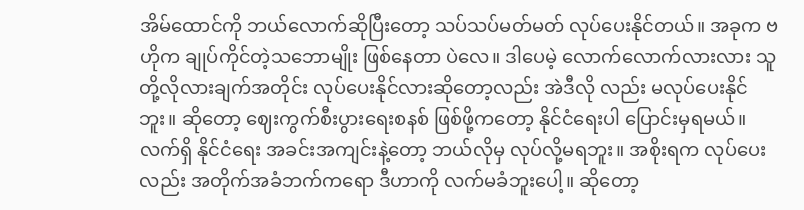အိမ်ထောင်ကို ဘယ်လောက်ဆိုပြီးတော့ သပ်သပ်မတ်မတ် လုပ်ပေးနိုင်တယ်။ အခုက ဗဟိုက ချုပ်ကိုင်တဲ့သဘောမျိုး ဖြစ်နေတာ ပဲလေ။ ဒါပေမဲ့ လောက်လောက်လားလား သူတို့လိုလားချက်အတိုင်း လုပ်ပေးနိုင်လားဆိုတော့လည်း အဲဒီလို လည်း မလုပ်ပေးနိုင်ဘူး။ ဆိုတော့ ဈေးကွက်စီးပွားရေးစနစ် ဖြစ်ဖို့ကတော့ နိုင်ငံရေးပါ ပြောင်းမှရမယ်။ လက်ရှိ နိုင်ငံရေး အခင်းအကျင်းနဲ့တော့ ဘယ်လိုမှ လုပ်လို့မရဘူး။ အစိုးရက လုပ်ပေးလည်း အတိုက်အခံဘက်ကရော ဒီဟာကို လက်မခံဘူးပေါ့။ ဆိုတော့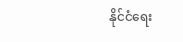နိုင်ငံရေး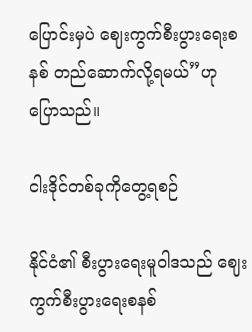ပြောင်းမှပဲ ဈေးကွက်စီးပွားရေးစနစ် တည်ဆောက်လို့ရမယ်”ဟု ပြောသည်။

ငါးဒိုင်တစ်ခုကိုတွေ့ရစဉ်

နိုင်ငံ၏ စီးပွားရေးမူဝါဒသည် ဈေးကွက်စီးပွားရေးစနစ်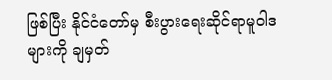ဖြစ်ပြီး နိုင်ငံတော်မှ စီးပွားရေးဆိုင်ရာမူဝါဒများကို ချမှတ်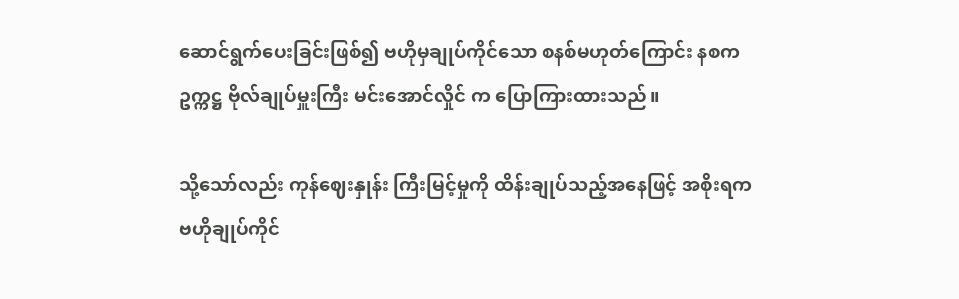ဆောင်ရွက်ပေးခြင်းဖြစ်၍ ဗဟိုမှချုပ်ကိုင်သော စနစ်မဟုတ်ကြောင်း နစကဥက္ကဋ္ဌ ဗိုလ်ချုပ်မှူးကြီး မင်းအောင်လှိုင် က ပြောကြားထားသည်။

သို့သော်လည်း ကုန်ဈေးနှုန်း ကြီးမြင့်မှုကို ထိန်းချုပ်သည့်အနေဖြင့် အစိုးရက ဗဟိုချုပ်ကိုင်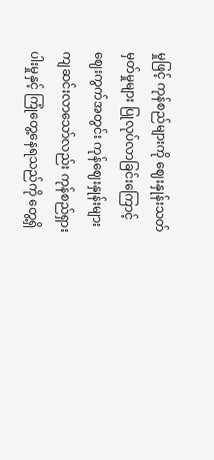မှုဖြင့် ကုန်စည်များကို ဈေးနှုန်းသတ်မှတ်မှုများ ပြုလုပ်လာခြင်းကြောင့် ဈေးကွက်အတွင်း ကုန်ဈေးနှုန်းများ ကျဆင်းလာသော်လည်း ကုန်စည်ရှားပါးမှုနှင့် ကြုံတွေ့နေရသည်ကို တွေ့ရှိ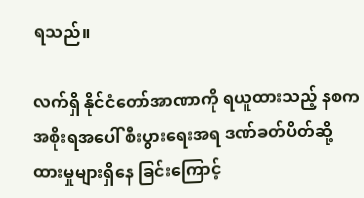ရသည်။

လက်ရှိ နိုင်ငံတော်အာဏာကို ရယူထားသည့် နစကအစိုးရအပေါ် စီးပွားရေးအရ ဒဏ်ခတ်ပိတ်ဆို့ ထားမှုများရှိနေ ခြင်းကြောင့်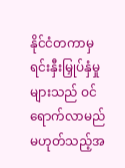နိုင်ငံတကာမှ ရင်းနှီးမြှုပ်နှံမှုများသည် ဝင်ရောက်လာမည် မဟုတ်သည့်အ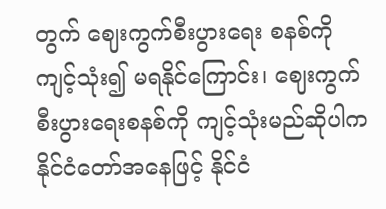တွက် ဈေးကွက်စီးပွားရေး စနစ်ကို ကျင့်သုံး၍ မရနိုင်ကြောင်း၊ ဈေးကွက်စီးပွားရေးစနစ်ကို ကျင့်သုံးမည်ဆိုပါက နိုင်ငံတော်အနေဖြင့် နိုင်ငံ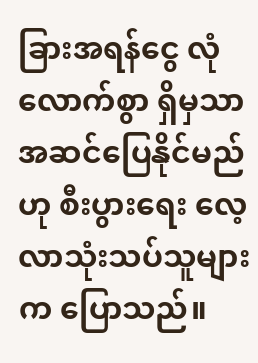ခြားအရန်ငွေ လုံလောက်စွာ ရှိမှသာ အဆင်ပြေနိုင်မည်ဟု စီးပွားရေး လေ့လာသုံးသပ်သူများက ပြောသည်။